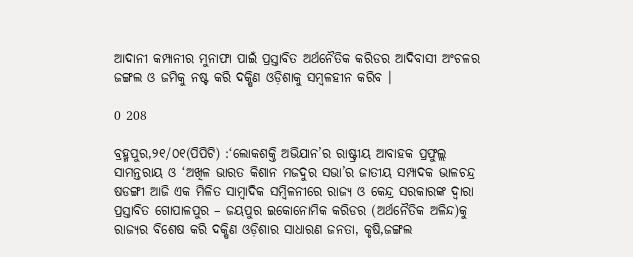ଆଦାନୀ କମ୍ପାନୀର ମୁନାଫା ପାଇଁ ପ୍ରସ୍ତାବିତ ଅର୍ଥନୈତିକ କରିଡର ଆଦିବାସୀ ଅଂଚଳର ଜଙ୍ଗଲ ଓ ଜମିକୁ ନଷ୍ଟ କରି ଦକ୍ଷିଣ ଓଡ଼ିଶାକୁ ସମ୍ବଳହୀନ କରିବ ।

0 208

ବ୍ରହ୍ମପୁର,୨୧/୦୧(ପିପିଟି) :‘ଲୋକଶକ୍ତି ଅଭିଯାନ’ର ରାଷ୍ଟ୍ରୀୟ ଆବାହକ ପ୍ରଫୁଲ୍ଲ ସାମନ୍ତରାୟ ଓ ‘ଅଖିଳ ଭାରତ କିଶାନ ମଜଦୁର ସଭା’ର ଜାତୀୟ ସମ୍ପାଦକ ଭାଳଚନ୍ଦ୍ର ଷଡଙ୍ଗୀ ଆଜି ଏକ ମିଳିତ ସାମ୍ବାଦିକ ସମ୍ବିଳନୀରେ ରାଜ୍ୟ ଓ କେନ୍ଦ୍ର ସରକାରଙ୍କ ଦ୍ୱାରା ପ୍ରସ୍ତାବିତ ଗୋପାଳପୁର – ଜୟପୁର ଇକୋନୋମିକ କରିଡର (ଅର୍ଥନୈତିକ ଅଳିନ୍ଦ)କୁ ରାଜ୍ୟର ବିଶେଷ କରି ଦକ୍ଷିଣ ଓଡ଼ିଶାର ସାଧାରଣ ଜନତା, କୃଷି,ଜଙ୍ଗଲ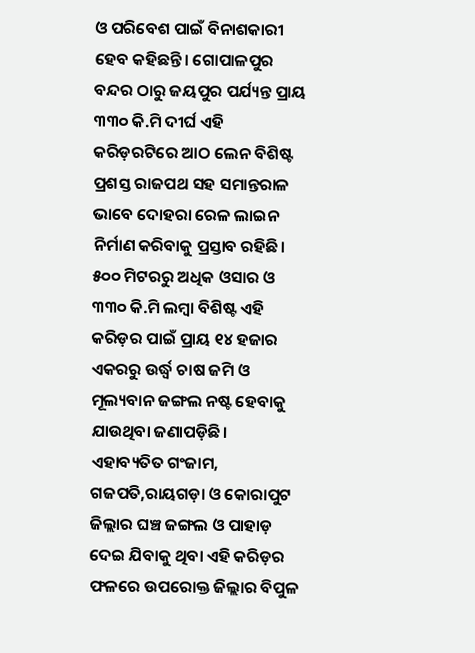ଓ ପରିବେଶ ପାଇଁ ବିନାଶକାରୀ ହେବ କହିଛନ୍ତି। ଗୋପାଳପୁର ବନ୍ଦର ଠାରୁ ଜୟପୁର ପର୍ଯ୍ୟନ୍ତ ପ୍ରାୟ ୩୩୦ କି.ମି ଦୀର୍ଘ ଏହି କରିଡ଼ରଟିରେ ଆଠ ଲେନ ବିଶିଷ୍ଟ ପ୍ରଶସ୍ତ ରାଜପଥ ସହ ସମାନ୍ତରାଳ ଭାବେ ଦୋହରା ରେଳ ଲାଇନ ନିର୍ମାଣ କରିବାକୁ ପ୍ରସ୍ତାବ ରହିଛି। ୫୦୦ ମିଟରରୁ ଅଧିକ ଓସାର ଓ ୩୩୦ କି.ମି ଲମ୍ବା ବିଶିଷ୍ଟ ଏହି କରିଡ଼ର ପାଇଁ ପ୍ରାୟ ୧୪ ହଜାର ଏକରରୁ ଉର୍ଦ୍ଧ୍ୱ ଚାଷ ଜମି ଓ ମୂଲ୍ୟବାନ ଜଙ୍ଗଲ ନଷ୍ଟ ହେବାକୁ ଯାଉଥିବା ଜଣାପଡ଼ିଛି। ଏହାବ୍ୟତିତ ଗଂଜାମ, ଗଜପତି,ରାୟଗଡ଼ା ଓ କୋରାପୁଟ ଜିଲ୍ଲାର ଘଞ୍ଚ ଜଙ୍ଗଲ ଓ ପାହାଡ଼ ଦେଇ ଯିବାକୁ ଥିବା ଏହି କରିଡ଼ର ଫଳରେ ଉପରୋକ୍ତ ଜିଲ୍ଲାର ବିପୁଳ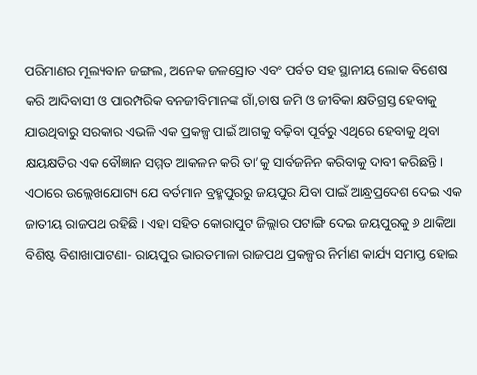ପରିମାଣର ମୂଲ୍ୟବାନ ଜଙ୍ଗଲ, ଅନେକ ଜଳସ୍ରୋତ ଏବଂ ପର୍ବତ ସହ ସ୍ଥାନୀୟ ଲୋକ ବିଶେଷ କରି ଆଦିବାସୀ ଓ ପାରମ୍ପରିକ ବନଜୀବିମାନଙ୍କ ଗାଁ,ଚାଷ ଜମି ଓ ଜୀବିକା କ୍ଷତିଗ୍ରସ୍ତ ହେବାକୁ ଯାଉଥିବାରୁ ସରକାର ଏଭଳି ଏକ ପ୍ରକଳ୍ପ ପାଇଁ ଆଗକୁ ବଢ଼ିବା ପୂର୍ବରୁ ଏଥିରେ ହେବାକୁ ଥିବା କ୍ଷୟକ୍ଷତିର ଏକ ବୌଜ୍ଞାନ ସମ୍ମତ ଆକଳନ କରି ତା’କୁ ସାର୍ବଜନିନ କରିବାକୁ ଦାବୀ କରିଛନ୍ତି।
ଏଠାରେ ଉଲ୍ଲେଖଯୋଗ୍ୟ ଯେ ବର୍ତମାନ ବ୍ରହ୍ମପୁରରୁ ଜୟପୁର ଯିବା ପାଇଁ ଆନ୍ଧ୍ରପ୍ରଦେଶ ଦେଇ ଏକ ଜାତୀୟ ରାଜପଥ ରହିଛି । ଏହା ସହିତ କୋରାପୁଟ ଜିଲ୍ଲାର ପଟାଙ୍ଗି ଦେଇ ଜୟପୁରକୁ ୬ ଥାକିଆ ବିଶିଷ୍ଟ ବିଶାଖାପାଟଣା- ରାୟପୁର ଭାରତମାଳା ରାଜପଥ ପ୍ରକଳ୍ପର ନିର୍ମାଣ କାର୍ଯ୍ୟ ସମାପ୍ତ ହୋଇ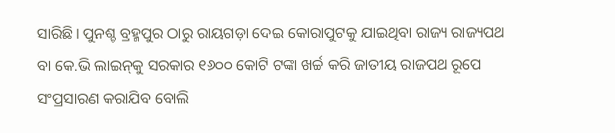ସାରିଛି। ପୁନଶ୍ଚ ବ୍ରହ୍ମପୁର ଠାରୁ ରାୟଗଡ଼ା ଦେଇ କୋରାପୁଟକୁ ଯାଇଥିବା ରାଜ୍ୟ ରାଜ୍ୟପଥ ବା କେ.ଭି ଲାଇନ୍‌କୁ ସରକାର ୧୬୦୦ କୋଟି ଟଙ୍କା ଖର୍ଚ୍ଚ କରି ଜାତୀୟ ରାଜପଥ ରୂପେ ସଂପ୍ରସାରଣ କରାଯିବ ବୋଲି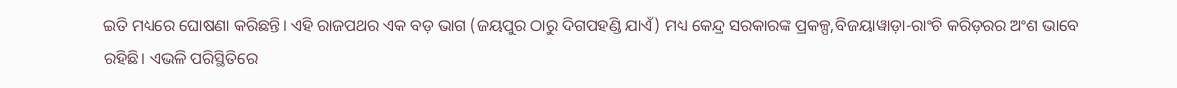ଇତି ମଧ୍ୟରେ ଘୋଷଣା କରିଛନ୍ତି। ଏହି ରାଜପଥର ଏକ ବଡ଼ ଭାଗ (ଜୟପୁର ଠାରୁ ଦିଗପହଣ୍ଡି ଯାଏଁ) ମଧ୍ୟ କେନ୍ଦ୍ର ସରକାରଙ୍କ ପ୍ରକଳ୍ପ,ବିଜୟାୱାଡ଼ା-ରାଂଚି କରିଡ଼ରର ଅଂଶ ଭାବେ ରହିଛି। ଏଭଳି ପରିସ୍ଥିତିରେ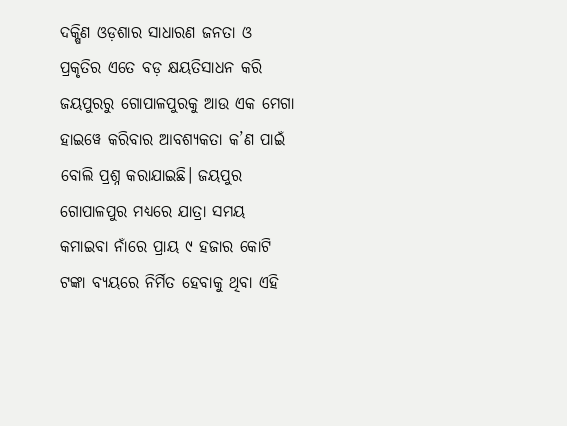ଦକ୍ଷିଣ ଓଡ଼ଶାର ସାଧାରଣ ଜନତା ଓ ପ୍ରକୃତିର ଏତେ ବଡ଼ କ୍ଷୟତିସାଧନ କରି ଜୟପୁରରୁ ଗୋପାଳପୁରକୁ ଆଉ ଏକ ମେଗା ହାଇୱେ କରିବାର ଆବଶ୍ୟକତା କ’ଣ ପାଇଁ ବୋଲି ପ୍ରଶ୍ନ କରାଯାଇଛି। ଜୟପୁର ଗୋପାଳପୁର ମଧ୍ୟରେ ଯାତ୍ରା ସମୟ କମାଇବା ନାଁରେ ପ୍ରାୟ ୯ ହଜାର କୋଟି ଟଙ୍କା ବ୍ୟୟରେ ନିର୍ମିତ ହେବାକୁ ଥିବା ଏହି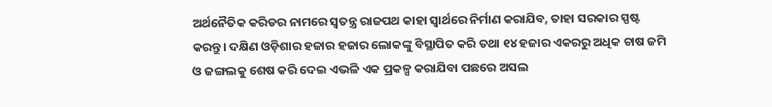ଅର୍ଥନୈତିକ କରିଡର ନାମରେ ସ୍ୱତନ୍ତ୍ର ରାଜପଥ କାହା ସ୍ୱାର୍ଥରେ ନିର୍ମାଣ କରାଯିବ, ତାହା ସରକାର ସ୍ପଷ୍ଟ କରନ୍ତୁ। ଦକ୍ଷିଣ ଓଡ଼ିଶାର ହଜାର ହଜାର ଲୋକଙ୍କୁ ବିସ୍ଥାପିତ କରି ତଥା ୧୪ ହଜାର ଏକରରୁ ଅଧିକ ଚାଷ ଜମି ଓ ଜଙ୍ଗଲକୁ ଶେଷ କରି ଦେଇ ଏଭଳି ଏକ ପ୍ରକଳ୍ପ କରାଯିବା ପଛରେ ଅସଲ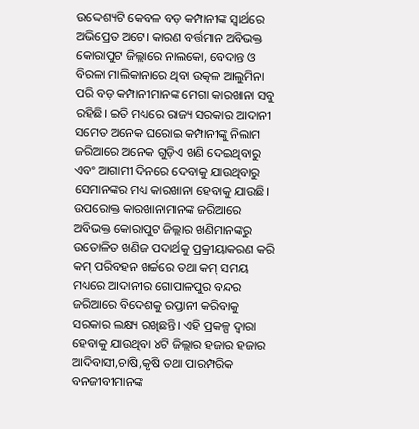ଉଦ୍ଦେଶ୍ୟଟି କେବଳ ବଡ଼ କମ୍ପାନୀଙ୍କ ସ୍ୱାର୍ଥରେ ଅଭିପ୍ରେତ ଅଟେ। କାରଣ ବର୍ତ୍ତମାନ ଅବିଭକ୍ତ କୋରାପୁଟ ଜିଲ୍ଲାରେ ନାଲକୋ, ବେଦାନ୍ତ ଓ ବିରଳା ମାଲିକାନାରେ ଥିବା ଉତ୍କଳ ଆଲୁମିନା ପରି ବଡ଼ କମ୍ପାନୀମାନଙ୍କ ମେଗା କାରଖାନା ସବୁ ରହିଛି। ଇତି ମଧ୍ୟରେ ରାଜ୍ୟ ସରକାର ଆଦାନୀ ସମେତ ଅନେକ ଘରୋଇ କମ୍ପାନୀଙ୍କୁ ନିଲାମ ଜରିଆରେ ଅନେକ ଗୁଡ଼ିଏ ଖଣି ଦେଇଥିବାରୁ ଏବଂ ଆଗାମୀ ଦିନରେ ଦେବାକୁ ଯାଉଥିବାରୁ ସେମାନଙ୍କର ମଧ୍ୟ କାରଖାନା ହେବାକୁ ଯାଉଛି। ଉପରୋକ୍ତ କାରଖାନାମାନଙ୍କ ଜରିଆରେ ଅବିଭକ୍ତ କୋରାପୁଟ ଜିଲ୍ଲାର ଖଣିମାନଙ୍କରୁ ଉତୋଳିତ ଖଣିଜ ପଦାର୍ଥକୁ ପ୍ରକ୍ରୀୟାକରଣ କରି କମ୍ ପରିବହନ ଖର୍ଚ୍ଚରେ ତଥା କମ୍ ସମୟ ମଧ୍ୟରେ ଆଦାନୀର ଗୋପାଳପୁର ବନ୍ଦର ଜରିଆରେ ବିଦେଶକୁ ରପ୍ତାନୀ କରିବାକୁ ସରକାର ଲକ୍ଷ୍ୟ ରଖିଛନ୍ତି। ଏହି ପ୍ରକଳ୍ପ ଦ୍ୱାରା ହେବାକୁ ଯାଉଥିବା ୪ଟି ଜିଲ୍ଲାର ହଜାର ହଜାର ଆଦିବାସୀ,ଚାଷି,କୃଷି ତଥା ପାରମ୍ପରିକ ବନଜୀବୀମାନଙ୍କ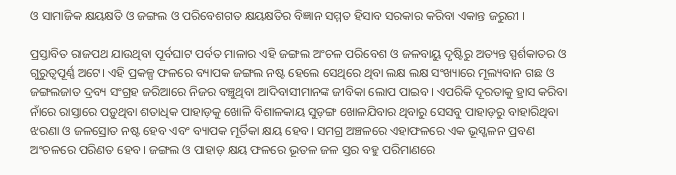ଓ ସାମାଜିକ କ୍ଷୟକ୍ଷତି ଓ ଜଙ୍ଗଲ ଓ ପରିବେଶଗତ କ୍ଷୟକ୍ଷତିର ବିଜ୍ଞାନ ସମ୍ମତ ହିସାବ ସରକାର କରିବା ଏକାନ୍ତ ଜରୁରୀ ।

ପ୍ରସ୍ତାବିତ ରାଜପଥ ଯାଉଥିବା ପୂର୍ବଘାଟ ପର୍ବତ ମାଳାର ଏହି ଜଙ୍ଗଲ ଅଂଚଳ ପରିବେଶ ଓ ଜଳବାୟୁ ଦୃଷ୍ଟିରୁ ଅତ୍ୟନ୍ତ ସ୍ପର୍ଶକାତର ଓ ଗୁରୁତ୍ୱପୂର୍ଣ୍ଣ ଅଟେ। ଏହି ପ୍ରକଳ୍ପ ଫଳରେ ବ୍ୟାପକ ଜଙ୍ଗଲ ନଷ୍ଟ ହେଲେ ସେଥିରେ ଥିବା ଲକ୍ଷ ଲକ୍ଷ ସଂଖ୍ୟାରେ ମୂଲ୍ୟବାନ ଗଛ ଓ ଜଙ୍ଗଲଜାତ ଦ୍ରବ୍ୟ ସଂଗ୍ରହ ଜରିଆରେ ନିଜର ବଞ୍ଚୁଥିବା ଆଦିବାସୀମାନଙ୍କ ଜୀବିକା ଲୋପ ପାଇବ। ଏପରିକି ଦୂରତାକୁ ହ୍ରାସ କରିବା ନାଁରେ ରାସ୍ତାରେ ପଡ଼ୁଥିବା ଶତାଧିକ ପାହାଡ଼କୁ ଖୋଳି ବିଶାଳକାୟ ସୁଡ଼ଙ୍ଗ ଖୋଳଯିବାର ଥିବାରୁ ସେସବୁ ପାହାଡ଼ରୁ ବାହାରିଥିବା ଝରଣା ଓ ଜଳସ୍ରୋତ ନଷ୍ଟ ହେବ ଏବଂ ବ୍ୟାପକ ମୂର୍ତିକା କ୍ଷୟ ହେବ। ସମଗ୍ର ଅଞ୍ଚଳରେ ଏହାଫଳରେ ଏକ ଭୂସ୍ଖଳନ ପ୍ରବଣ ଅଂଚଳରେ ପରିଣତ ହେବ। ଜଙ୍ଗଲ ଓ ପାହାଡ଼ କ୍ଷୟ ଫଳରେ ଭୂତଳ ଜଳ ସ୍ତର ବହୁ ପରିମାଣରେ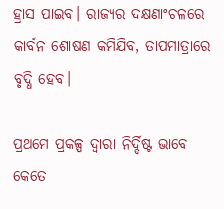ହ୍ରାସ ପାଇବ। ରାଜ୍ୟର ଦକ୍ଷଣାଂଚଳରେ କାର୍ବନ ଶୋଷଣ କମିଯିବ, ତାପମାତ୍ରାରେ ବୃଦ୍ଧି ହେବ।

ପ୍ରଥମେ ପ୍ରକଳ୍ପ ଦ୍ୱାରା ନିର୍ଦ୍ଦିଷ୍ଟ ଭାବେ କେତେ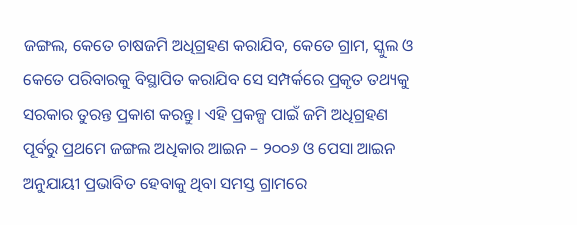ଜଙ୍ଗଲ, କେତେ ଚାଷଜମି ଅଧିଗ୍ରହଣ କରାଯିବ, କେତେ ଗ୍ରାମ, ସ୍କୁଲ ଓ କେତେ ପରିବାରକୁ ବିସ୍ଥାପିତ କରାଯିବ ସେ ସମ୍ପର୍କରେ ପ୍ରକୃତ ତଥ୍ୟକୁ ସରକାର ତୁରନ୍ତ ପ୍ରକାଶ କରନ୍ତୁ। ଏହି ପ୍ରକଳ୍ପ ପାଇଁ ଜମି ଅଧିଗ୍ରହଣ ପୂର୍ବରୁ ପ୍ରଥମେ ଜଙ୍ଗଲ ଅଧିକାର ଆଇନ – ୨୦୦୬ ଓ ପେସା ଆଇନ ଅନୁଯାୟୀ ପ୍ରଭାବିତ ହେବାକୁ ଥିବା ସମସ୍ତ ଗ୍ରାମରେ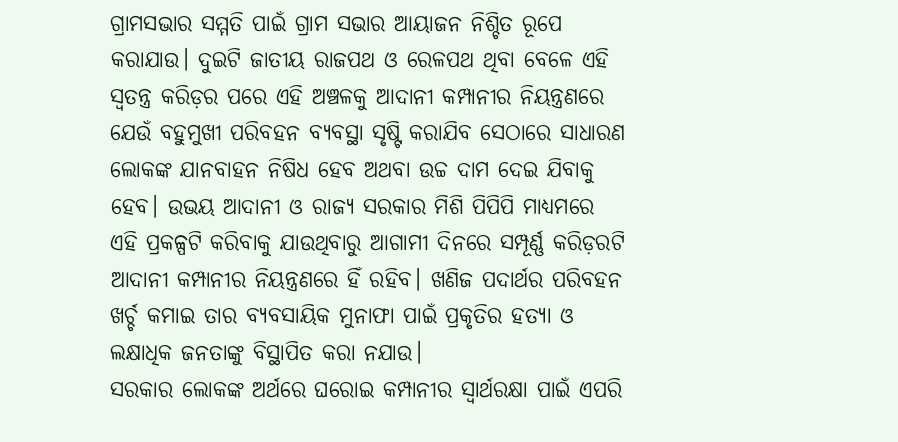ଗ୍ରାମସଭାର ସମ୍ମତି ପାଇଁ ଗ୍ରାମ ସଭାର ଆୟାଜନ ନିଶ୍ଚିତ ରୂପେ କରାଯାଉ। ଦୁଇଟି ଜାତୀୟ ରାଜପଥ ଓ ରେଳପଥ ଥିବା ବେଳେ ଏହି ସ୍ୱତନ୍ତ୍ର କରିଡ଼ର ପରେ ଏହି ଅଞ୍ଚଳକୁ ଆଦାନୀ କମ୍ପାନୀର ନିୟନ୍ତ୍ରଣରେ ଯେଉଁ ବହୁମୁଖୀ ପରିବହନ ବ୍ୟବସ୍ଥା ସୃଷ୍ଟି କରାଯିବ ସେଠାରେ ସାଧାରଣ ଲୋକଙ୍କ ଯାନବାହନ ନିଷିଧ ହେବ ଅଥବା ଉଚ୍ଚ ଦାମ ଦେଇ ଯିବାକୁ ହେବ। ଉଭୟ ଆଦାନୀ ଓ ରାଜ୍ୟ ସରକାର ମିଶି ପିପିପି ମାଧ୍ୟମରେ ଏହି ପ୍ରକଳ୍ପଟି କରିବାକୁ ଯାଉଥିବାରୁ ଆଗାମୀ ଦିନରେ ସମ୍ପୂର୍ଣ୍ଣ କରିଡ଼ରଟି ଆଦାନୀ କମ୍ପାନୀର ନିୟନ୍ତ୍ରଣରେ ହିଁ ରହିବ। ଖଣିଜ ପଦାର୍ଥର ପରିବହନ ଖର୍ଚ୍ଚ କମାଇ ତାର ବ୍ୟବସାୟିକ ମୁନାଫା ପାଇଁ ପ୍ରକୃତିର ହତ୍ୟା ଓ ଲକ୍ଷାଧିକ ଜନତାଙ୍କୁ ବିସ୍ଥାପିତ କରା ନଯାଉ।
ସରକାର ଲୋକଙ୍କ ଅର୍ଥରେ ଘରୋଇ କମ୍ପାନୀର ସ୍ୱାର୍ଥରକ୍ଷା ପାଇଁ ଏପରି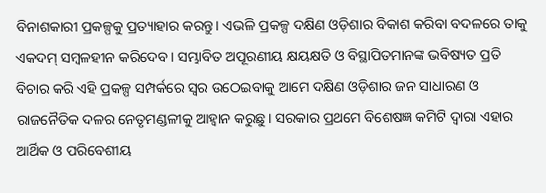ବିନାଶକାରୀ ପ୍ରକଳ୍ପକୁ ପ୍ରତ୍ୟାହାର କରନ୍ତୁ। ଏଭଳି ପ୍ରକଳ୍ପ ଦକ୍ଷିଣ ଓଡ଼ିଶାର ବିକାଶ କରିବା ବଦଳରେ ତାକୁ ଏକଦମ୍ ସମ୍ବଳହୀନ କରିଦେବ। ସମ୍ଭାବିତ ଅପୂରଣୀୟ କ୍ଷୟକ୍ଷତି ଓ ବିସ୍ଥାପିତମାନଙ୍କ ଭବିଷ୍ୟତ ପ୍ରତି ବିଚାର କରି ଏହି ପ୍ରକଳ୍ପ ସମ୍ପର୍କରେ ସ୍ୱର ଉଠେଇବାକୁ ଆମେ ଦକ୍ଷିଣ ଓଡ଼ିଶାର ଜନ ସାଧାରଣ ଓ ରାଜନୈତିକ ଦଳର ନେତୃମଣ୍ଡଳୀକୁ ଆହ୍ୱାନ କରୁଛୁ। ସରକାର ପ୍ରଥମେ ବିଶେଷଜ୍ଞ କମିଟି ଦ୍ୱାରା ଏହାର ଆର୍ଥିକ ଓ ପରିବେଶୀୟ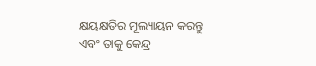କ୍ଷୟକ୍ଷତିର ମୂଲ୍ୟାୟନ କରନ୍ତୁ ଏବଂ ତାକୁ କେନ୍ଦ୍ର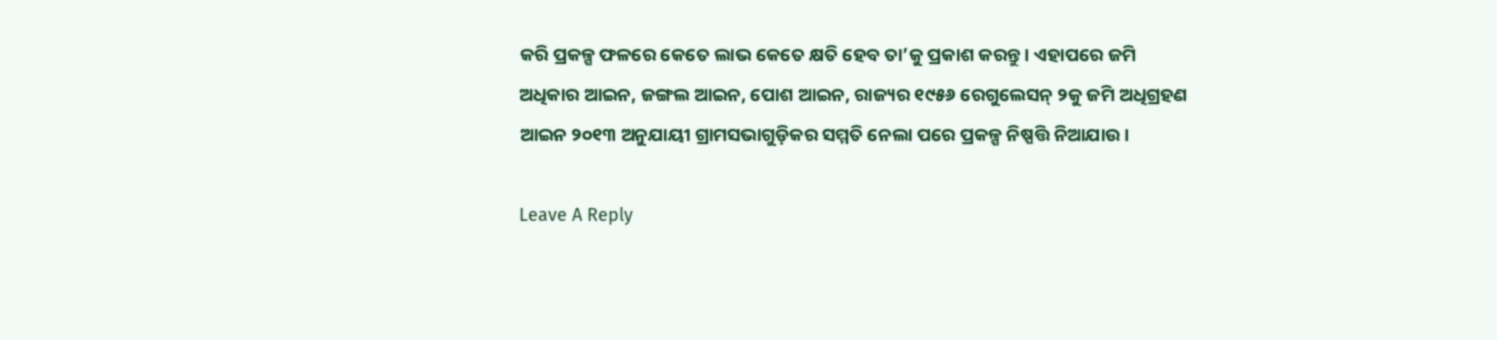କରି ପ୍ରକଳ୍ପ ଫଳରେ କେତେ ଲାଭ କେତେ କ୍ଷତି ହେବ ତା’କୁ ପ୍ରକାଶ କରନ୍ତୁ। ଏହାପରେ ଜମି ଅଧିକାର ଆଇନ, ଜଙ୍ଗଲ ଆଇନ, ପୋଶ ଆଇନ, ରାଜ୍ୟର ୧୯୫୬ ରେଗୁଲେସନ୍ ୨କୁ ଜମି ଅଧିଗ୍ରହଣ ଆଇନ ୨୦୧୩ ଅନୁଯାୟୀ ଗ୍ରାମସଭାଗୁଡ଼ିକର ସମ୍ମତି ନେଲା ପରେ ପ୍ରକଳ୍ପ ନିଷ୍ପତ୍ତି ନିଆଯାଉ।

Leave A Reply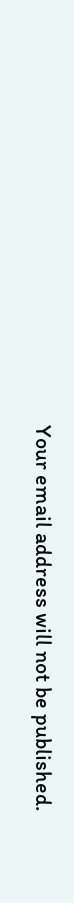Your email address will not be published.